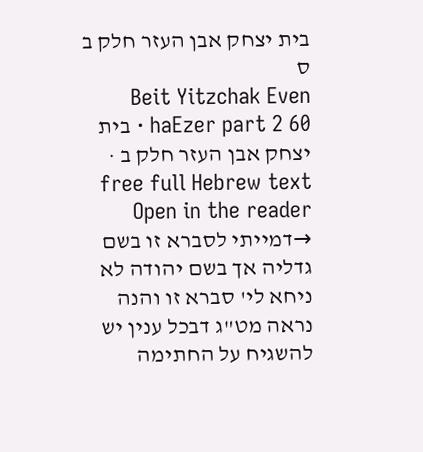בית יצחק אבן העזר חלק ב ס
Beit Yitzchak Even haEzer part 2 60 · בית יצחק אבן העזר חלק ב · free full Hebrew text
Open in the reader →דמייתי לסברא זו בשם גדליה אך בשם יהודה לא ניחא לי' סברא זו והנה נראה מט"ג דבכל ענין יש להשגיח על החתימה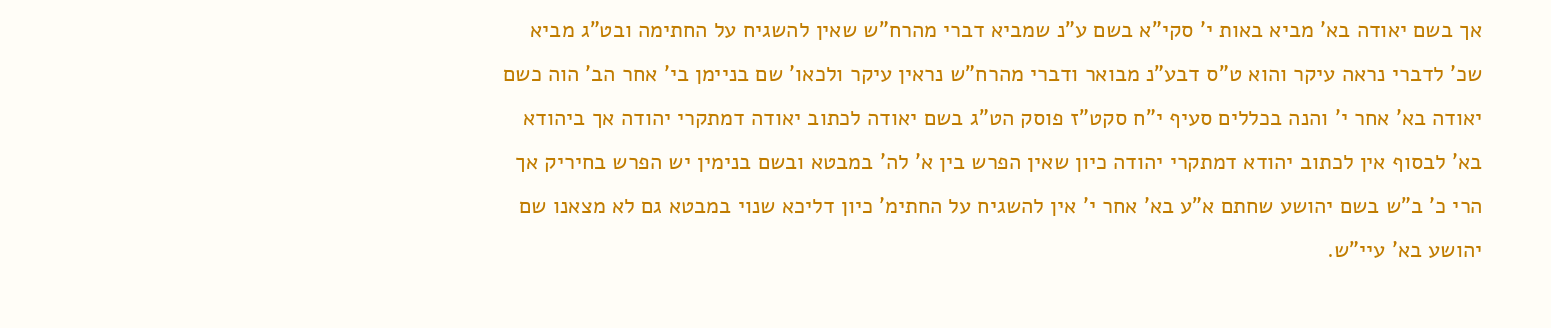אך בשם יאודה בא' מביא באות י' סקי"א בשם ע"נ שמביא דברי מהרח"ש שאין להשגיח על החתימה ובט"ג מביא שכ' לדברי נראה עיקר והוא ט"ס דבע"נ מבואר ודברי מהרח"ש נראין עיקר ולכאו' שם בניימן בי' אחר הב' הוה כשם יאודה בא' אחר י' והנה בכללים סעיף י"ח סקט"ז פוסק הט"ג בשם יאודה לכתוב יאודה דמתקרי יהודה אך ביהודא בא' לבסוף אין לכתוב יהודא דמתקרי יהודה כיון שאין הפרש בין א' לה' במבטא ובשם בנימין יש הפרש בחיריק אך הרי כ' ב"ש בשם יהושע שחתם א"ע בא' אחר י' אין להשגיח על החתימ' כיון דליכא שנוי במבטא גם לא מצאנו שם יהושע בא' עיי"ש.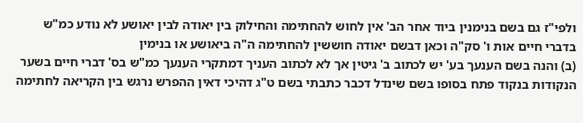ולפי"ז גם בשם בנימנין ביוד אחר הב' אין לחוש להחתימה והחילוק בין יאודה לבין יאושע לא נודע כמ"ש בדברי חיים אות ו' סק"ה וכאן דבשם יאודה חוששין להחתימה ה"ה ביאושע או בנימין
(ב) והנה בשם הענעך בע' יש לכתוב ב' גיטין אך לא לכתוב העניך דמתקרי הענעך כמ"ש בס' דברי חיים בשער הנקודות בנקוד פתח בסופו בשם שינדל דכבר כתבתי בשם ט"ג דהיכי דאין ההפרש נרגש בין הקריאה לחתימה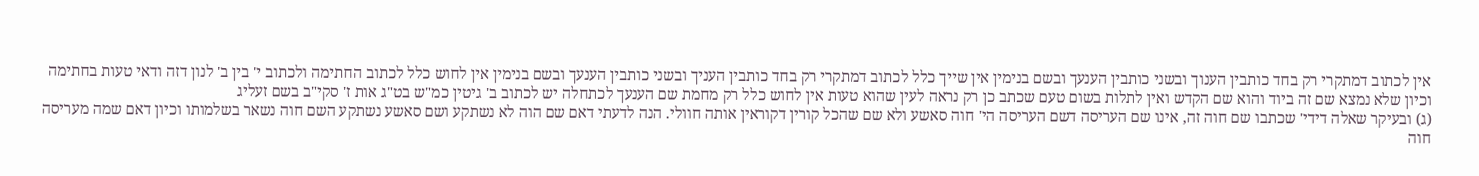אין לכתוב דמתקרי רק בחד כותבין הענוך ובשני כותבין הענעך ובשם בנימין אין שייך כלל לכתוב דמתקרי רק בחד כותבין העניך ובשני כותבין הענעך ובשם בנימין אין לחוש כלל לכתוב החתימה ולכתוב י' בין ב' לנון דזה ודאי טעות בחתימה וכיון שלא נמצא שם זה ביוד והוא שם הקדש ואין לתלות בשום טעם שכתב כן רק נראה לעין שהוא טעות אין לחוש כלל רק מחמת שם הענעך לכתחלה יש לכתוב ב' גיטין כמ"ש בט"ג אות ז' סקי"ב בשם זעליג
(ג) ובעיקר שאלה דידי' שכתבו שם חוה זה, אינו שם העריסה דשם העריסה הי' חוה סאשע ולא שם שהכל קורין דקוראין אותה חוולי. הנה לדעתי דאם שם הוה לא נשתקע ושם סאשע נשתקע השם חוה נשאר בשלמותו וכיון דאם שמה מעריסה חוה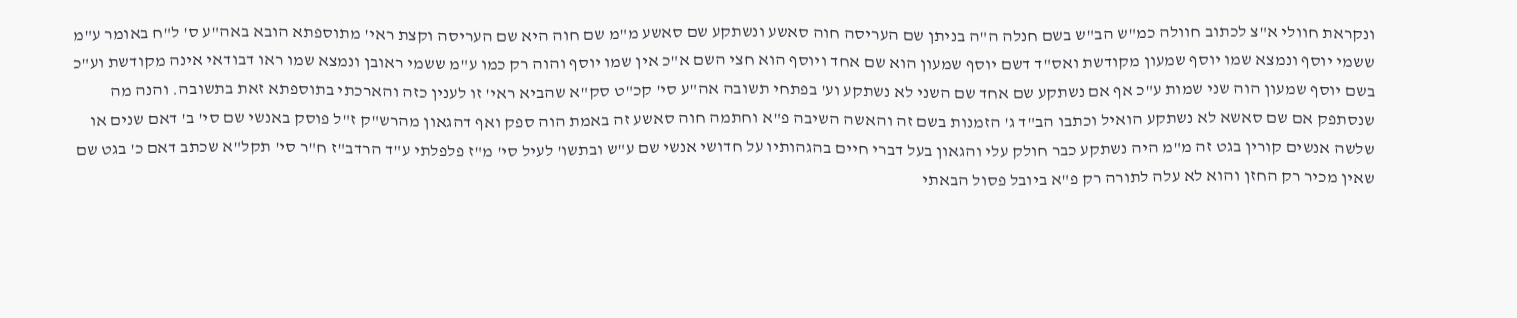ונקראת חוולי א"צ לכתוב חוולה כמ"ש הב"ש בשם חנלה ה"ה בניתן שם העריסה חוה סאשע ונשתקע שם סאשע מ"מ שם חוה היא שם העריסה וקצת ראי' מתוספתא הובא באה"ע ס' ל"ח באומר ע"מ ששמי יוסף ונמצא שמו יוסף שמעון מקודשת ואס"ד דשם יוסף שמעון הוא שם אחד ויוסף הוא חצי השם א"כ אין שמו יוסף והוה רק כמו ע"מ ששמי ראובן ונמצא שמו ראו דבודאי אינה מקודשת וע"כ בשם יוסף שמעון הוה שני שמות ע"כ אף אם נשתקע שם אחד שם השני לא נשתקע וע' בפתחי תשובה אה"ע סי' קכ"ט סק"א שהביא ראי' זו לענין כזה והארכתי בתוספתא זאת בתשובה. והנה מה שנסתפק אם שם סאשא לא נשתקע הואיל וכתבו הב"ד ג' הזמנות בשם זה והאשה השיבה פ"א וחתמה חוה סאשע זה באמת הוה ספק ואף דהגאון מהרש"ק ז"ל פוסק באנשי שם סי' ב' דאם שנים או שלשה אנשים קורין בגט זה מ"מ היה נשתקע כבר חולק עלי והגאון בעל דברי חיים בהגהותיו על חדושי אנשי שם ע"ש ובתשו' לעיל סי' מ"ז פלפלתי ע"ד הרדב"ז ח"ר סי' תקל"א שכתב דאם כ' בגט שם שאין מכיר רק החזן והוא לא עלה לתורה רק פ"א ביובל פסול הבאתי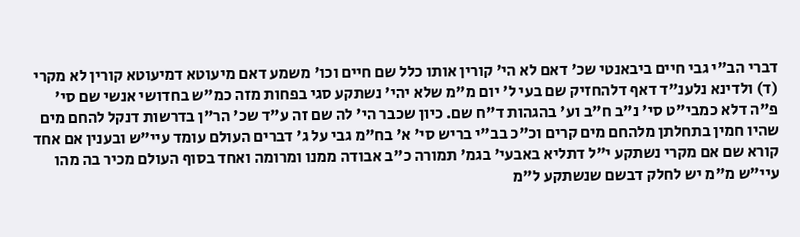דברי הב"י גבי חיים ביבאנטי שכ' דאם לא הי' קורין אותו כלל שם חיים וכו' משמע דאם מיעוטא דמיעוטא קורין לא מקרי
(ד) ולדינא נלענ"ד דאף דלהחזיק שם בעי ל' יום מ"מ שלא יהי' נשתקע סגי בפחות מזה כמ"ש בחדושי אנשי שם סי' פ"ה דלא כמבי"ט סי' נ"ב ח"ב וע' בהגהות ד"ח שם. כיון שכבר הי' לה שם זה ע"ד שכ' הר"ן בדרשות דנקל להחם מים שהיו חמין בתחלתן מלהחם מים קרים וכ"כ בב"י בריש סי' א' בח"מ גבי על ג' דברים העולם עומד עיי"ש ובענין אם אחד קורא שם אם מקרי נשתקע י"ל דתליא באבעי' בגמ' תמורה כ"ב אבודה ממנו ומרומה ואחד בסוף העולם מכיר בה מהו עיי"ש מ"מ יש לחלק דבשם שנשתקע ל"מ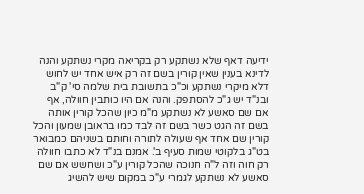ידיעה דאף שלא נשתקע רק בקריאה מקרי נשתקע והנה לדינא בענין שאין קורין בשם זה רק איש אחד יש לחוש דלא מיקרי נשתקע וכ"כ בתשובת בית שלמה סי' ק"ב ובנ"ד יש ג"כ להסתפק. והנה אם היו כותבין חוולה, אף אם שם סאשע לא נשתקע מ"מ כיון שהכל קורין אותה בשם זה הגט כשר בשם זה לבד כמו בראובן שמעון והכל קורין שם אחד אף שעולה לתורה וחותם בשניהם כמבואר בט"ג בלקוטי שמות סעיף ב'. אמנם בנ"ד לא כתבו חוולה רק חוה וזה ל"ה חנוכה שהכל קורין ע"כ ושחשש אם שם סאשע לא נשתקע לגמרי ע"כ במקום שיש להשיג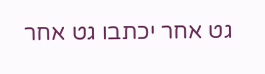גט אחר יכתבו גט אחר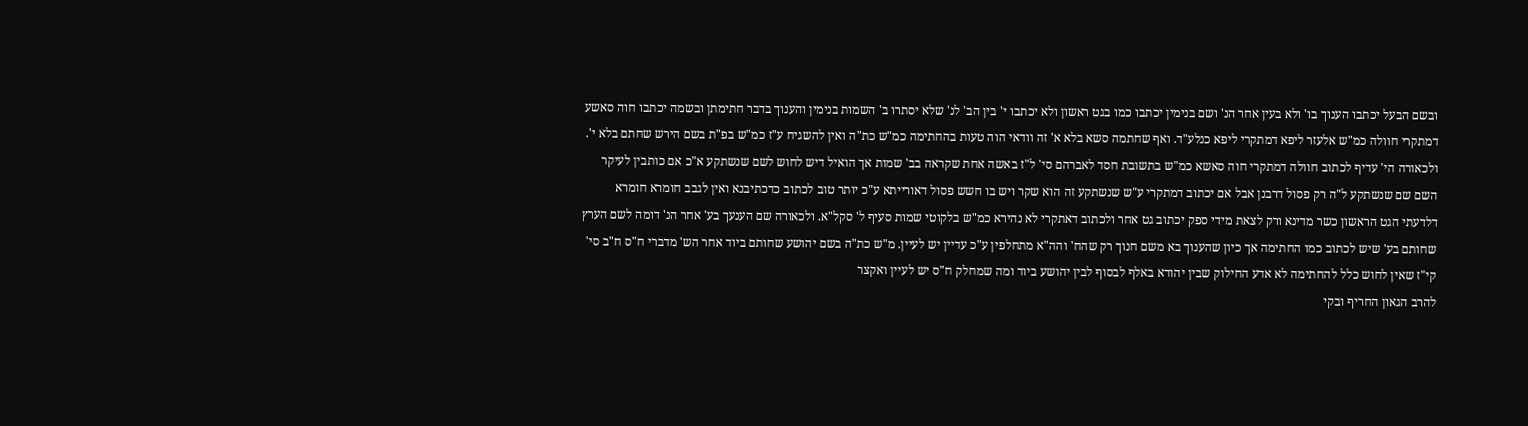ובשם הבעל יכתבו הענוך בו' ולא בעין אחר הנ' ושם בנימין יכתבו כמו בגט ראשון ולא יכתבו י' בין הב' לנ' שלא יסתרו ב' השמות בנימין והענוך בדבר חתימתן ובשמה יכתבו חוה סאשע דמתקרי חוולה כמ"ש אלעזר ליפא דמתקרי ליפא כנלע"ד. ואף שחתמה סשא בלא א' זה וודאי הוה טעות בהחתימה כמ"ש כת"ה ואין להשגיח ע"ז כמ"ש בפ"ת בשם הירש שחתם בלא י'. ולכאורה הי' עדיף לכתוב חוולה דמתקרי חוה סאשא כמ"ש בתשובת חסד לאברהם סי' ל"ז באשה אחת שקראה בב' שמות אך הואיל דיש לחוש לשם שנשתקע א"כ אם כותבין לעיקר השם שם שנשתקע ל"ה רק פסול דרבנן אבל אם יכתוב דמתקרי ע"ש שנשתקע זה הוא שקר ויש בו חשש פסול דאורייתא ע"כ יותר טוב לכתוב כדכתיבנא ואין לגבב חומרא חומרא דלדעתי הגט הראשון כשר מדינא ורק לצאת מידי ספק יכתוב גט אחר ולכתוב דאתקרי לא נהירא כמ"ש בלקוטי שמות סעיף ל' סקל"א. ולכאורה שם הענעך בע' אחר הנ' דומה לשם הערץ שחותם בע' שיש לכתוב כמו החתימה אך כיון שהענוך בא משם חנוך רק שהח' והה"א מתחלפין ע"כ עדיין יש לעיין. מ"ש כת"ה בשם יהושע שחותם ביוד אחר הש' מדברי ח"ס ח"ב סי' קי"ז שאין לחוש כלל להחתימה לא אדע החילוק שבין יהודא באלף לבסוף לבין יהושע ביוד ומה שמחלק ח"ס יש לעיין ואקצר
להרב הגאון החריף ובקי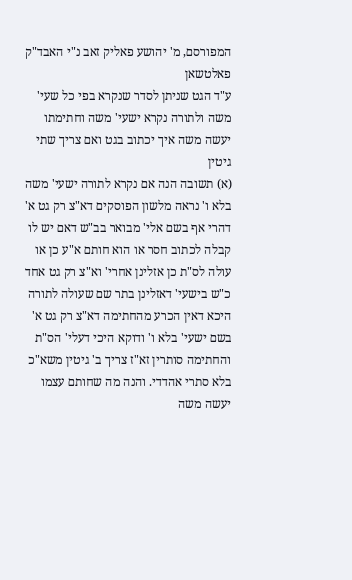המפורסם, מ' יהושע פאליק זאב נ"י האבד"ק פאלטשאן
ע"ד הגט שניתן לסדר שנקרא בפי כל שעי' משה ולתורה נקרא ישעי' משה וחתימתו יעשה משה איך יכתוב בגט ואם צריך שתי גיטין
(א) תשובה הנה אם נקרא לתורה ישעי' משה בלא ו' נראה מלשון הפוסקים דא"צ רק גט א' דהרי אף בשם אלי' מבואר בב"ש דאם יש לו קבלה לכתוב חסר או הוא חותם א"ע כן או עולה לס"ת כן אזלינן אחרי' וא"צ רק גט אחד כ"ש בישעי' דאזלינן בתר שם שעולה לתורה היכא דאין הכרע מהחתימה דא"צ רק גט א' בשם ישעי' בלא ו' ודוקא היכי דעלי' הס"ת והחתימה סותרין זא"ז צריך ב' גיטין משא"כ בלא סתרי אהדדי. והנה מה שחותם עצמו יעשה משה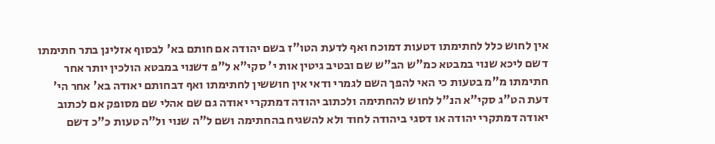אין לחוש כלל לחתימתו דטעות דמוכח ואף לדעת הטו"ז בשם יהודה אם חותם בא' לבסוף אזלינן בתר חתימתו דשם ליכא שנוי במבטא כמ"ש הב"ש שם ובטיב גיטין אות י' סקי"א ל"פ דשנוי במבטא הולכין יותר אחר חתימתו מ"מ בטעות כי האי להפך השם לגמרי ודאי אין חוששין לחתימתו ואף דבחותם יאודה בא' אחר הי' דעת הט"ג סקי"א הנ"ל לחוש להחתימה ולכתוב יהודה דמתקרי יאודה גם שם אהלי שם מסופק אם לכתוב יאודה דמתקרי יהודה או דסגי ביהודה לחוד ולא להשגיח בהחתימה ושם ל"ה שנוי ול"ה טעות כ"כ דשם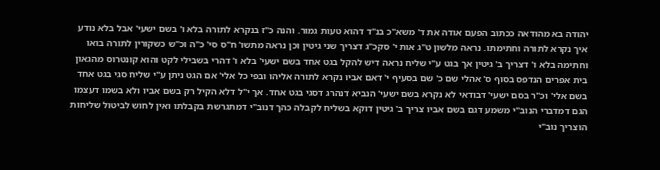יהודה בא מהודאה ככתוב הפעם אודה את ד' משא"כ בנ"ד דהוא טעות גמור. והנה כ"ז בנקרא לתורה בלא ו' בשם ישעי' אבל בלא נודע איך נקרא לתורה וחתימתו. נראה מלשון ט"ג אות י' סקכ"ג דצריך שני גיטין וכן נראה מתשו' ח"ס סי' כ"ה וכ"ש כשקורין לתורה בואו וחתימה בלא ו' דצריך ב' גיטין אך בגט ע"י שליח נראה דיש להקל בגט אחד בשם ישעי' בלא ו' דהרי בשבילי לקט והוא קונטרוס מהגאון בית אפרים הנדפס בסוף ס' אהלי שם כ' שם בסעיף י' דאם אביו נקרא לתורה אליהו ובפי כל אלי' אם הגט ניתן ע"י שליח סגי בגט אחד בשם אלי' וכ"ר בסם ישעי' דבודאי לא נקרא בשם ישעי' הנביא דנהרג דסגי בגט אחד. אך י"ל דלא הקיל רק בשם אביו ולא בשמו דעצמו הגם דמדברי הנוב"י משמע דגם בשם אביו צריך ב' גיטין דוקא בשליח לקבלה כהך דנוב"י דמתגרשת בקבלתו ואין לחוש לביטול שליחות הוצריך נוב"י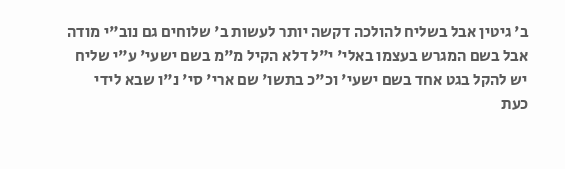ב' גיטין אבל בשליח להולכה דקשה יותר לעשות ב' שלוחים גם נוב"י מודה אבל בשם המגרש בעצמו באלי' י"ל דלא הקיל מ"מ בשם ישעי' ע"י שליח יש להקל בגט אחד בשם ישעי' וכ"כ בתשו' שם ארי' סי' נ"ו שבא לידי כעת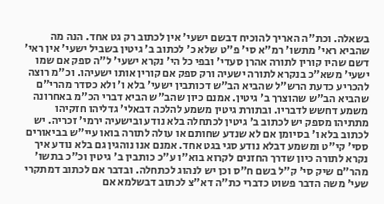בשאלה. וכת"ה האריך להוכיח דבשם ישעי' אין לכתוב רק גט אחד. הנה מה שהביא ראי' מתשו' רמ"א סי' פ"ט שלא כ' לכתוב ב' גיטין בשביל ישעי' אין ראי' דשם שהיו קורין לתורה אהרן סעדי' ובפי כל הי' נקרא ישעי' ל"ה ספק אם שמו ישעי' משא"כ בנקרא לתורה ישעיה ורק ספק אם קורין אותו ישעיהו. וכ"מ רוצה להכריע כדעת הרש"ל שהביא הב"ש דכותבין ישעי' בלא ו' ולא כסדר מהרי"ם שהביא הב"ש שהוצרך ב' גיטין. אמנם כיון שהב"ש הביא דברי הכ"מ באחרונה משמע דחשש לדבריו. ובתורת גיטין משמע להלכה דבאלי' גדליהו חזקיהו מתתיהו מספק יש לכתוב ב' גיטין לכתחלה בלא נודע ובישעיה ירמי' זכריה. יש לכתוב בלא ו' בסיומן אם לא שנדע שחותם או עולה לתורה בואו עיי"ש בביאורים ססי' קי"ט ומשמע דבלא נודע סגי בגט אחד. אמנם אנו נוהגין גם בלא נודע איך נקרא לתורה כיון שדרך החזנים לקרוא בוא"ו ע"כ כותבין ב' גיטין וכ"כ בתשו' מהר"ם שיק סי' ק"ל בשם ח"ס וכן יש לנהוג לכתחלה. ובדבר אם לכתוב דמתקרי שעי' משה הדבר פשוט כדברי כת"ה דא"צ לכתוב דבשלמא אם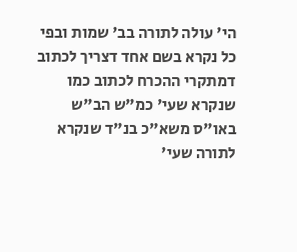הי' עולה לתורה בב' שמות ובפי כל נקרא בשם אחד דצריך לכתוב דמתקרי ההכרח לכתוב כמו שנקרא שעי' כמ"ש הב"ש באו"ס משא"כ בנ"ד שנקרא לתורה שעי'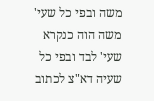משה ובפי כל שעי' משה הוה כנקרא שעי' לבד ובפי כל שעיה דא"צ לכתוב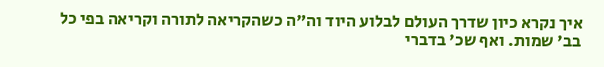איך נקרא כיון שדרך העולם לבלוע היוד וה"ה כשהקריאה לתורה וקריאה בפי כל בב' שמות. ואף שכ' בדברי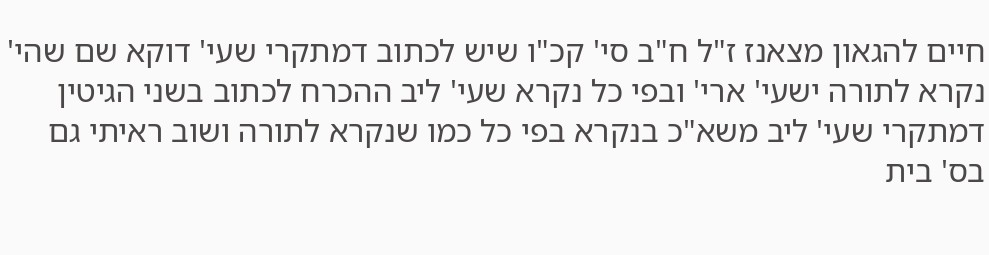חיים להגאון מצאנז ז"ל ח"ב סי' קכ"ו שיש לכתוב דמתקרי שעי' דוקא שם שהי' נקרא לתורה ישעי' ארי' ובפי כל נקרא שעי' ליב ההכרח לכתוב בשני הגיטין דמתקרי שעי' ליב משא"כ בנקרא בפי כל כמו שנקרא לתורה ושוב ראיתי גם בס' בית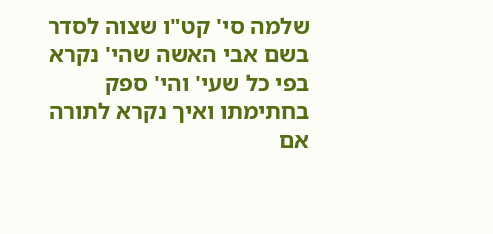שלמה סי' קט"ו שצוה לסדר בשם אבי האשה שהי' נקרא בפי כל שעי' והי' ספק בחתימתו ואיך נקרא לתורה אם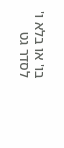בו' או בלא ו' לסדר גט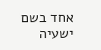אחד בשם ישעיה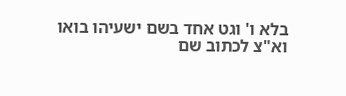בלא ו' וגט אחד בשם ישעיהו בואו וא"צ לכתוב שם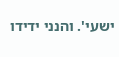ישעי'. והנני ידידו